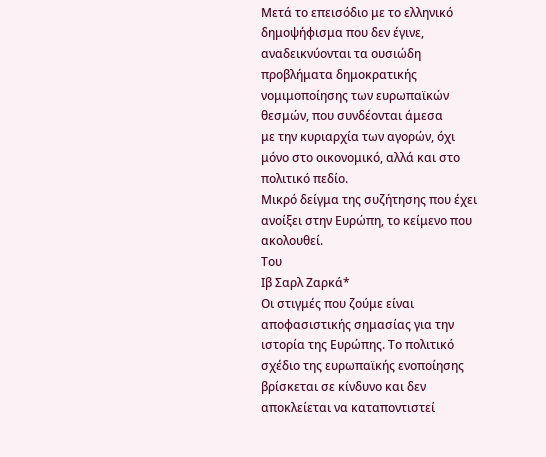Μετά το επεισόδιο με το ελληνικό δημοψήφισμα που δεν έγινε, αναδεικνύονται τα ουσιώδη προβλήματα δημοκρατικής νομιμοποίησης των ευρωπαϊκών θεσμών, που συνδέονται άμεσα
με την κυριαρχία των αγορών, όχι μόνο στο οικονομικό, αλλά και στο πολιτικό πεδίο.
Μικρό δείγμα της συζήτησης που έχει ανοίξει στην Ευρώπη, το κείμενο που ακολουθεί.
Του
Ιβ Σαρλ Ζαρκά*
Οι στιγμές που ζούμε είναι αποφασιστικής σημασίας για την ιστορία της Ευρώπης. Το πολιτικό σχέδιο της ευρωπαϊκής ενοποίησης βρίσκεται σε κίνδυνο και δεν αποκλείεται να καταποντιστεί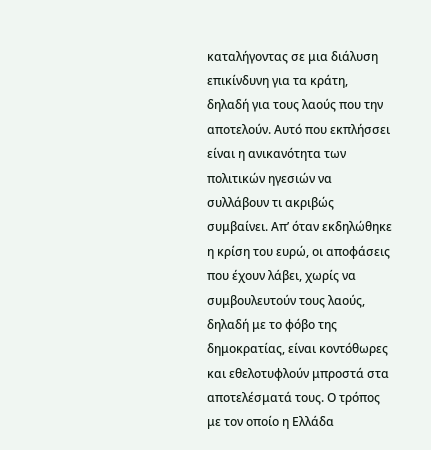καταλήγοντας σε μια διάλυση επικίνδυνη για τα κράτη, δηλαδή για τους λαούς που την αποτελούν. Αυτό που εκπλήσσει είναι η ανικανότητα των πολιτικών ηγεσιών να συλλάβουν τι ακριβώς συμβαίνει. Απ’ όταν εκδηλώθηκε η κρίση του ευρώ, οι αποφάσεις που έχουν λάβει, χωρίς να συμβουλευτούν τους λαούς, δηλαδή με το φόβο της δημοκρατίας, είναι κοντόθωρες και εθελοτυφλούν μπροστά στα αποτελέσματά τους. Ο τρόπος με τον οποίο η Ελλάδα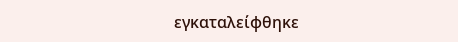εγκαταλείφθηκε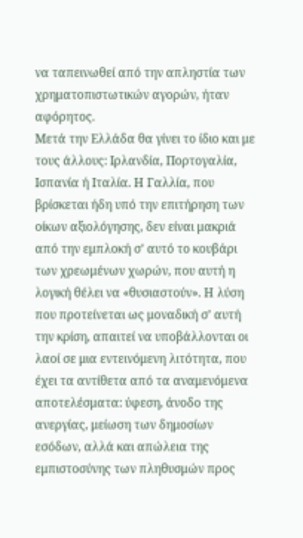να ταπεινωθεί από την απληστία των χρηματοπιστωτικών αγορών, ήταν αφόρητος.
Μετά την Ελλάδα θα γίνει το ίδιο και με τους άλλους: Ιρλανδία, Πορτογαλία, Ισπανία ή Ιταλία. Η Γαλλία, που βρίσκεται ήδη υπό την επιτήρηση των οίκων αξιολόγησης, δεν είναι μακριά από την εμπλοκή σ’ αυτό το κουβάρι των χρεωμένων χωρών, που αυτή η λογική θέλει να «θυσιαστούν». Η λύση που προτείνεται ως μοναδική σ’ αυτή την κρίση, απαιτεί να υποβάλλονται οι λαοί σε μια εντεινόμενη λιτότητα, που έχει τα αντίθετα από τα αναμενόμενα αποτελέσματα: ύφεση, άνοδο της ανεργίας, μείωση των δημοσίων εσόδων, αλλά και απώλεια της εμπιστοσύνης των πληθυσμών προς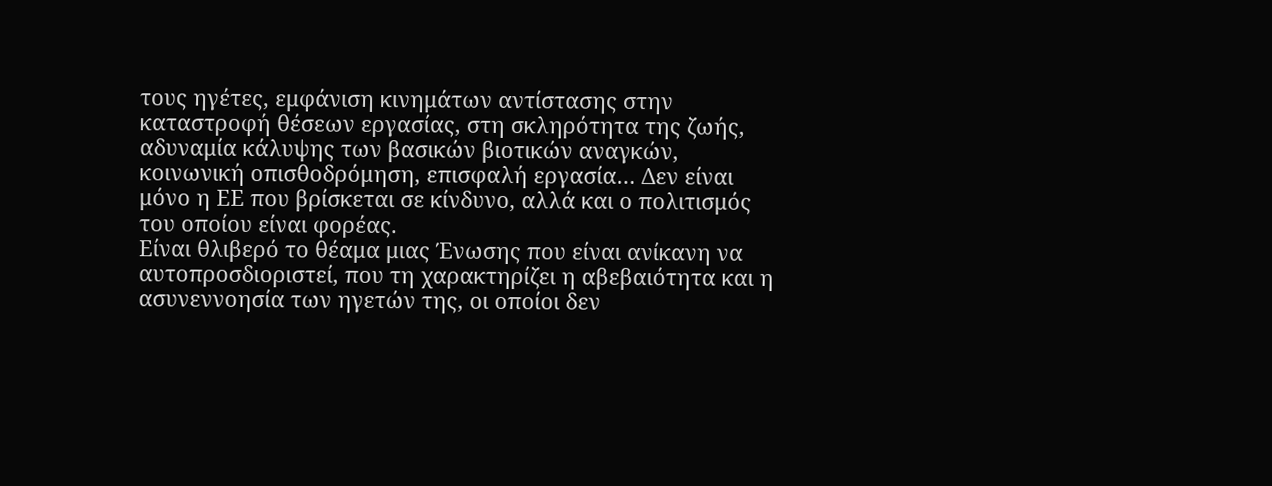τους ηγέτες, εμφάνιση κινημάτων αντίστασης στην καταστροφή θέσεων εργασίας, στη σκληρότητα της ζωής, αδυναμία κάλυψης των βασικών βιοτικών αναγκών, κοινωνική οπισθοδρόμηση, επισφαλή εργασία… Δεν είναι μόνο η ΕΕ που βρίσκεται σε κίνδυνο, αλλά και ο πολιτισμός του οποίου είναι φορέας.
Είναι θλιβερό το θέαμα μιας Ένωσης που είναι ανίκανη να αυτοπροσδιοριστεί, που τη χαρακτηρίζει η αβεβαιότητα και η ασυνεννοησία των ηγετών της, οι οποίοι δεν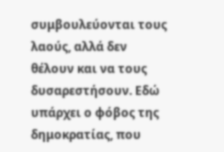συμβουλεύονται τους λαούς, αλλά δεν θέλουν και να τους δυσαρεστήσουν. Εδώ υπάρχει ο φόβος της δημοκρατίας, που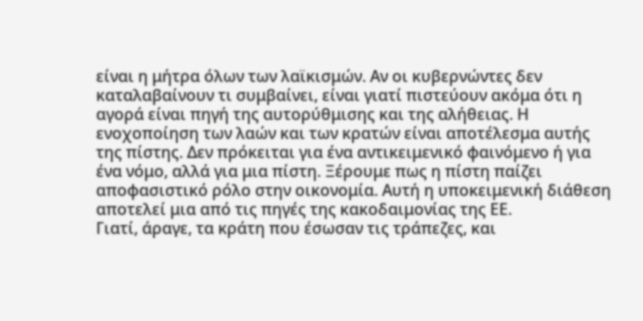είναι η μήτρα όλων των λαϊκισμών. Αν οι κυβερνώντες δεν καταλαβαίνουν τι συμβαίνει, είναι γιατί πιστεύουν ακόμα ότι η αγορά είναι πηγή της αυτορύθμισης και της αλήθειας. Η ενοχοποίηση των λαών και των κρατών είναι αποτέλεσμα αυτής της πίστης. Δεν πρόκειται για ένα αντικειμενικό φαινόμενο ή για ένα νόμο, αλλά για μια πίστη. Ξέρουμε πως η πίστη παίζει αποφασιστικό ρόλο στην οικονομία. Αυτή η υποκειμενική διάθεση αποτελεί μια από τις πηγές της κακοδαιμονίας της ΕΕ.
Γιατί, άραγε, τα κράτη που έσωσαν τις τράπεζες, και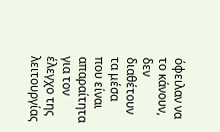όφειλαν να το κάνουν, δεν διαθέτουν τα μέσα που είναι απαραίτητα για τον έλεγχο της λειτουργίας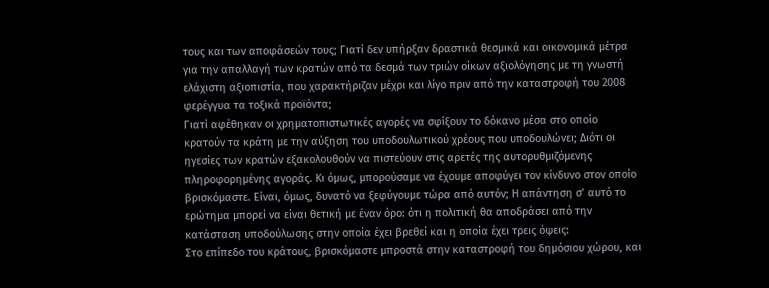τους και των αποφάσεών τους; Γιατί δεν υπήρξαν δραστικά θεσμικά και οικονομικά μέτρα για την απαλλαγή των κρατών από τα δεσμά των τριών οίκων αξιολόγησης με τη γνωστή ελάχιστη αξιοπιστία, που χαρακτήριζαν μέχρι και λίγο πριν από την καταστροφή του 2008 φερέγγυα τα τοξικά προϊόντα;
Γιατί αφέθηκαν οι χρηματοπιστωτικές αγορές να σφίξουν το δόκανο μέσα στο οποίο κρατούν τα κράτη με την αύξηση του υποδουλωτικού χρέους που υποδουλώνει; Διότι οι ηγεσίες των κρατών εξακολουθούν να πιστεύουν στις αρετές της αυτορυθμιζόμενης πληροφορημένης αγοράς. Κι όμως, μπορούσαμε να έχουμε αποφύγει τον κίνδυνο στον οποίο βρισκόμαστε. Είναι, όμως, δυνατό να ξεφύγουμε τώρα από αυτόν; Η απάντηση σ’ αυτό το ερώτημα μπορεί να είναι θετική με έναν όρο: ότι η πολιτική θα αποδράσει από την κατάσταση υποδούλωσης στην οποία έχει βρεθεί και η οποία έχει τρεις όψεις:
Στο επίπεδο του κράτους, βρισκόμαστε μπροστά στην καταστροφή του δημόσιου χώρου, και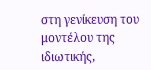στη γενίκευση του μοντέλου της ιδιωτικής,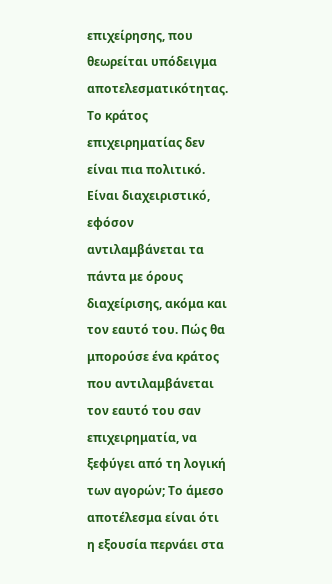επιχείρησης, που θεωρείται υπόδειγμα αποτελεσματικότητας. Το κράτος επιχειρηματίας δεν είναι πια πολιτικό. Είναι διαχειριστικό, εφόσον αντιλαμβάνεται τα πάντα με όρους διαχείρισης, ακόμα και τον εαυτό του. Πώς θα μπορούσε ένα κράτος που αντιλαμβάνεται τον εαυτό του σαν επιχειρηματία, να ξεφύγει από τη λογική των αγορών; Το άμεσο αποτέλεσμα είναι ότι η εξουσία περνάει στα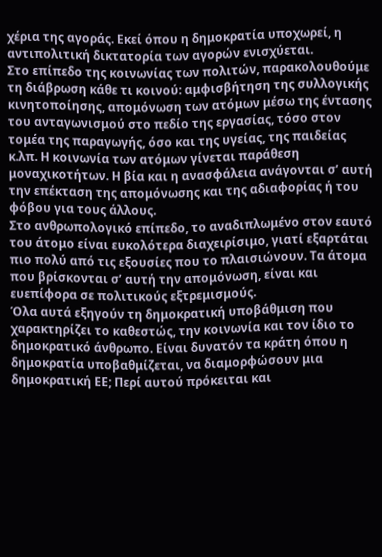χέρια της αγοράς. Εκεί όπου η δημοκρατία υποχωρεί, η αντιπολιτική δικτατορία των αγορών ενισχύεται.
Στο επίπεδο της κοινωνίας των πολιτών, παρακολουθούμε τη διάβρωση κάθε τι κοινού: αμφισβήτηση της συλλογικής κινητοποίησης, απομόνωση των ατόμων μέσω της έντασης του ανταγωνισμού στο πεδίο της εργασίας, τόσο στον τομέα της παραγωγής, όσο και της υγείας, της παιδείας κ.λπ. Η κοινωνία των ατόμων γίνεται παράθεση μοναχικοτήτων. Η βία και η ανασφάλεια ανάγονται σ’ αυτή την επέκταση της απομόνωσης και της αδιαφορίας ή του φόβου για τους άλλους.
Στο ανθρωπολογικό επίπεδο, το αναδιπλωμένο στον εαυτό του άτομο είναι ευκολότερα διαχειρίσιμο, γιατί εξαρτάται πιο πολύ από τις εξουσίες που το πλαισιώνουν. Τα άτομα που βρίσκονται σ’ αυτή την απομόνωση, είναι και ευεπίφορα σε πολιτικούς εξτρεμισμούς.
Όλα αυτά εξηγούν τη δημοκρατική υποβάθμιση που χαρακτηρίζει το καθεστώς, την κοινωνία και τον ίδιο το δημοκρατικό άνθρωπο. Είναι δυνατόν τα κράτη όπου η δημοκρατία υποβαθμίζεται, να διαμορφώσουν μια δημοκρατική ΕΕ; Περί αυτού πρόκειται και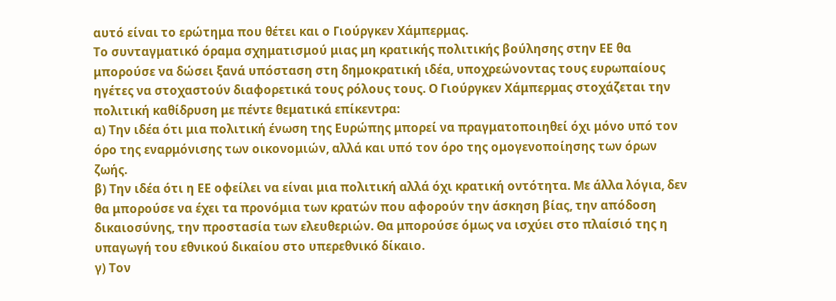αυτό είναι το ερώτημα που θέτει και ο Γιούργκεν Χάμπερμας.
Το συνταγματικό όραμα σχηματισμού μιας μη κρατικής πολιτικής βούλησης στην ΕΕ θα μπορούσε να δώσει ξανά υπόσταση στη δημοκρατική ιδέα, υποχρεώνοντας τους ευρωπαίους ηγέτες να στοχαστούν διαφορετικά τους ρόλους τους. Ο Γιούργκεν Χάμπερμας στοχάζεται την πολιτική καθίδρυση με πέντε θεματικά επίκεντρα:
α) Την ιδέα ότι μια πολιτική ένωση της Ευρώπης μπορεί να πραγματοποιηθεί όχι μόνο υπό τον όρο της εναρμόνισης των οικονομιών, αλλά και υπό τον όρο της ομογενοποίησης των όρων ζωής.
β) Την ιδέα ότι η ΕΕ οφείλει να είναι μια πολιτική αλλά όχι κρατική οντότητα. Με άλλα λόγια, δεν θα μπορούσε να έχει τα προνόμια των κρατών που αφορούν την άσκηση βίας, την απόδοση δικαιοσύνης, την προστασία των ελευθεριών. Θα μπορούσε όμως να ισχύει στο πλαίσιό της η υπαγωγή του εθνικού δικαίου στο υπερεθνικό δίκαιο.
γ) Τον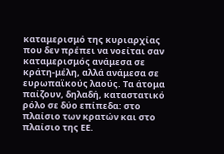καταμερισμό της κυριαρχίας που δεν πρέπει να νοείται σαν καταμερισμός ανάμεσα σε κράτη-μέλη, αλλά ανάμεσα σε ευρωπαϊκούς λαούς. Τα άτομα παίζουν, δηλαδή, καταστατικό ρόλο σε δύο επίπεδα: στο πλαίσιο των κρατών και στο πλαίσιο της ΕΕ.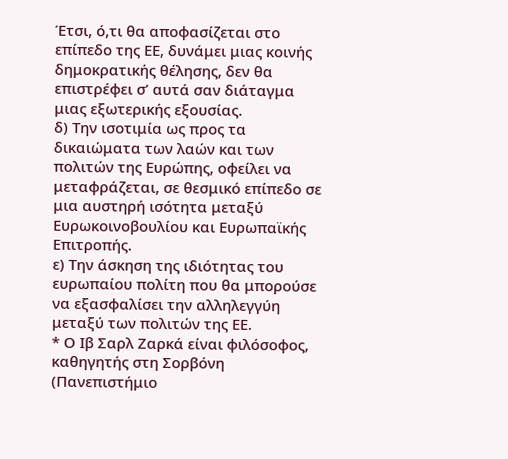Έτσι, ό,τι θα αποφασίζεται στο επίπεδο της ΕΕ, δυνάμει μιας κοινής δημοκρατικής θέλησης, δεν θα επιστρέφει σ’ αυτά σαν διάταγμα μιας εξωτερικής εξουσίας.
δ) Την ισοτιμία ως προς τα δικαιώματα των λαών και των πολιτών της Ευρώπης, οφείλει να μεταφράζεται, σε θεσμικό επίπεδο σε μια αυστηρή ισότητα μεταξύ Ευρωκοινοβουλίου και Ευρωπαϊκής Επιτροπής.
ε) Την άσκηση της ιδιότητας του ευρωπαίου πολίτη που θα μπορούσε να εξασφαλίσει την αλληλεγγύη μεταξύ των πολιτών της ΕΕ.
* Ο Ιβ Σαρλ Ζαρκά είναι φιλόσοφος, καθηγητής στη Σορβόνη (Πανεπιστήμιο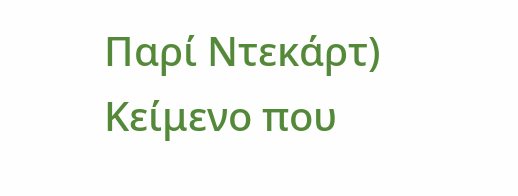Παρί Ντεκάρτ)
Κείμενο που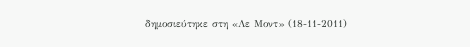δημοσιεύτηκε στη «Λε Μοντ» (18-11-2011)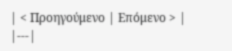| < Προηγούμενο | Επόμενο > |
|---|